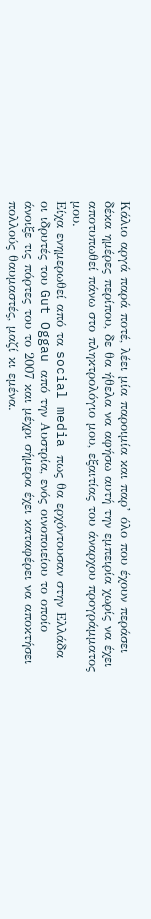Κάλιο αργά παρά ποτέ, λέει μία παροιμία και παρ’ όλο που έχουν περάσει δέκα ημέρες περίπου, δε θα ήθελα να αφήσω αυτή την εμπειρία χωρίς να έχει αποτυπωθεί πάνω στο πληκτρολόγιο μου, εξαιτίας του άναρχου προγράμματος μου.
Είχα ενημερωθεί από τα social media πως θα ερχόντουσαν στην Ελλάδα οι ιδρυτές του Gut Oggau από την Αυστρία, ενός οινοποιείου το οποίο άνοιξε τις πόρτες του το 2007 και μέχρι σήμερα έχει καταφέρει να αποκτήσει πολλούς θαυμαστές, μαζί κι εμένα.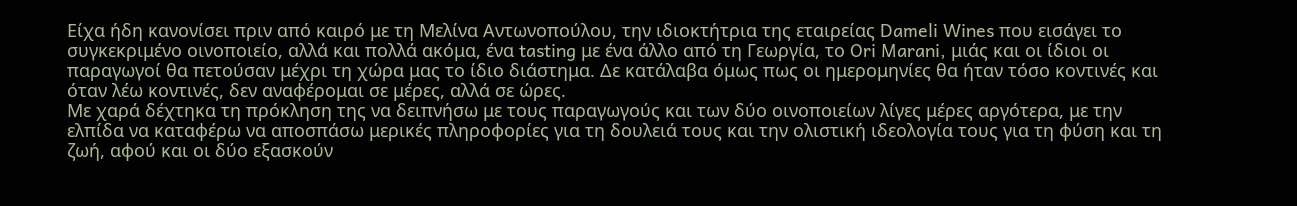Είχα ήδη κανονίσει πριν από καιρό με τη Μελίνα Αντωνοπούλου, την ιδιοκτήτρια της εταιρείας Dameli Wines που εισάγει το συγκεκριμένο οινοποιείο, αλλά και πολλά ακόμα, ένα tasting με ένα άλλο από τη Γεωργία, το Ori Marani, μιάς και οι ίδιοι οι παραγωγοί θα πετούσαν μέχρι τη χώρα μας το ίδιο διάστημα. Δε κατάλαβα όμως πως οι ημερομηνίες θα ήταν τόσο κοντινές και όταν λέω κοντινές, δεν αναφέρομαι σε μέρες, αλλά σε ώρες.
Με χαρά δέχτηκα τη πρόκληση της να δειπνήσω με τους παραγωγούς και των δύο οινοποιείων λίγες μέρες αργότερα, με την ελπίδα να καταφέρω να αποσπάσω μερικές πληροφορίες για τη δουλειά τους και την ολιστική ιδεολογία τους για τη φύση και τη ζωή, αφού και οι δύο εξασκούν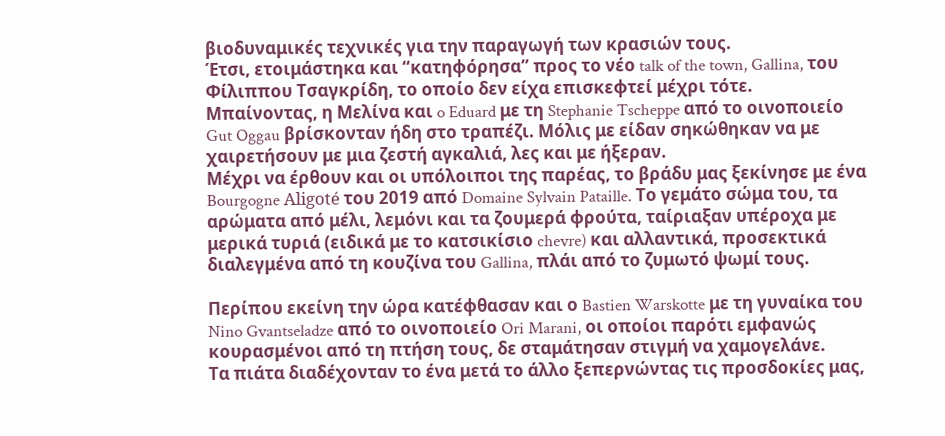βιοδυναμικές τεχνικές για την παραγωγή των κρασιών τους.
Έτσι, ετοιμάστηκα και “κατηφόρησα” προς το νέο talk of the town, Gallina, του Φίλιππου Τσαγκρίδη, το οποίο δεν είχα επισκεφτεί μέχρι τότε.
Μπαίνοντας, η Μελίνα και o Eduard με τη Stephanie Tscheppe από το οινοποιείο Gut Oggau βρίσκονταν ήδη στο τραπέζι. Μόλις με είδαν σηκώθηκαν να με χαιρετήσουν με μια ζεστή αγκαλιά, λες και με ήξεραν.
Μέχρι να έρθουν και οι υπόλοιποι της παρέας, το βράδυ μας ξεκίνησε με ένα Bourgogne Aligoté του 2019 από Domaine Sylvain Pataille. Το γεμάτο σώμα του, τα αρώματα από μέλι, λεμόνι και τα ζουμερά φρούτα, ταίριαξαν υπέροχα με μερικά τυριά (ειδικά με το κατσικίσιο chevre) και αλλαντικά, προσεκτικά διαλεγμένα από τη κουζίνα του Gallina, πλάι από το ζυμωτό ψωμί τους.

Περίπου εκείνη την ώρα κατέφθασαν και ο Bastien Warskotte με τη γυναίκα του Nino Gvantseladze από το οινοποιείο Ori Marani, οι οποίοι παρότι εμφανώς κουρασμένοι από τη πτήση τους, δε σταμάτησαν στιγμή να χαμογελάνε.
Τα πιάτα διαδέχονταν το ένα μετά το άλλο ξεπερνώντας τις προσδοκίες μας,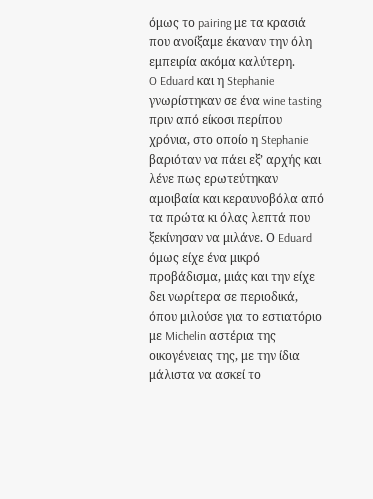όμως το pairing με τα κρασιά που ανοίξαμε έκαναν την όλη εμπειρία ακόμα καλύτερη.
O Eduard και η Stephanie γνωρίστηκαν σε ένα wine tasting πριν από είκοσι περίπου χρόνια, στο οποίο η Stephanie βαριόταν να πάει εξ’ αρχής και λένε πως ερωτεύτηκαν αμοιβαία και κεραυνοβόλα από τα πρώτα κι όλας λεπτά που ξεκίνησαν να μιλάνε. Ο Eduard όμως είχε ένα μικρό προβάδισμα, μιάς και την είχε δει νωρίτερα σε περιοδικά, όπου μιλούσε για το εστιατόριο με Michelin αστέρια της οικογένειας της, με την ίδια μάλιστα να ασκεί το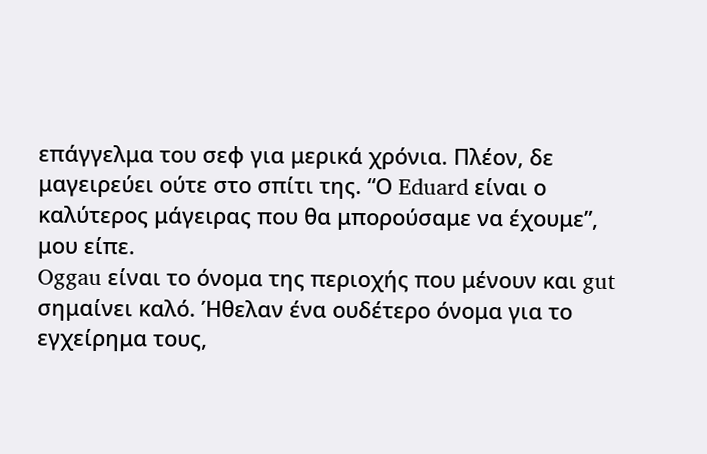επάγγελμα του σεφ για μερικά χρόνια. Πλέον, δε μαγειρεύει ούτε στο σπίτι της. “Ο Eduard είναι ο καλύτερος μάγειρας που θα μπορούσαμε να έχουμε”, μου είπε.
Oggau είναι το όνομα της περιοχής που μένουν και gut σημαίνει καλό. Ήθελαν ένα ουδέτερο όνομα για το εγχείρημα τους,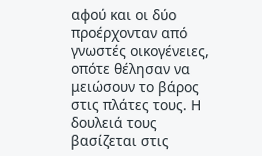αφού και οι δύο προέρχονταν από γνωστές οικογένειες, οπότε θέλησαν να μειώσουν το βάρος στις πλάτες τους. Η δουλειά τους βασίζεται στις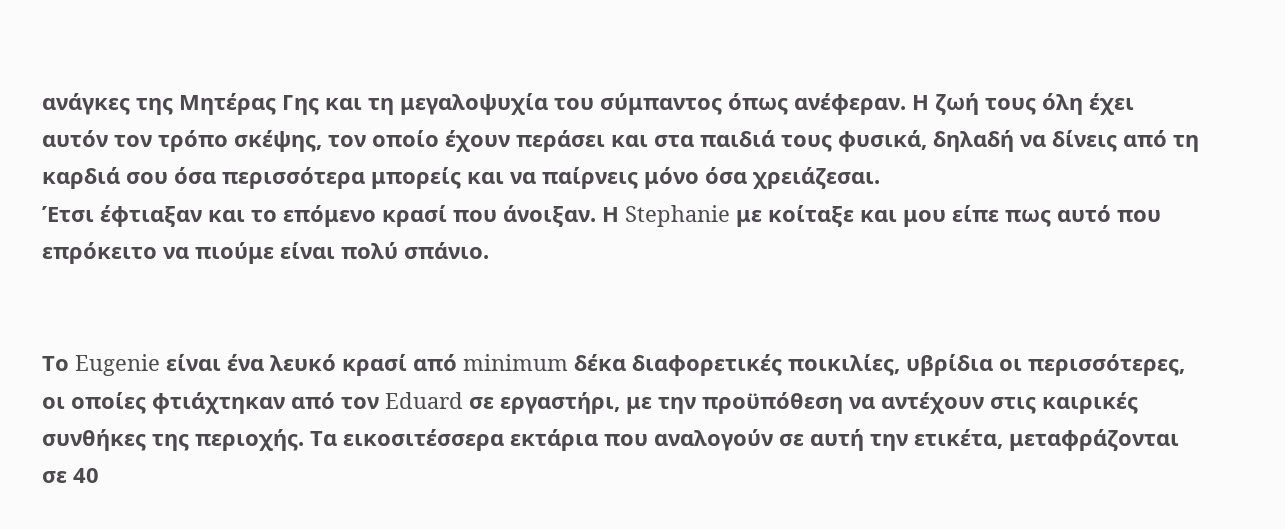ανάγκες της Μητέρας Γης και τη μεγαλοψυχία του σύμπαντος όπως ανέφεραν. Η ζωή τους όλη έχει αυτόν τον τρόπο σκέψης, τον οποίο έχουν περάσει και στα παιδιά τους φυσικά, δηλαδή να δίνεις από τη καρδιά σου όσα περισσότερα μπορείς και να παίρνεις μόνο όσα χρειάζεσαι.
Έτσι έφτιαξαν και το επόμενο κρασί που άνοιξαν. Η Stephanie με κοίταξε και μου είπε πως αυτό που επρόκειτο να πιούμε είναι πολύ σπάνιο.


Το Eugenie είναι ένα λευκό κρασί από minimum δέκα διαφορετικές ποικιλίες, υβρίδια οι περισσότερες, οι οποίες φτιάχτηκαν από τον Eduard σε εργαστήρι, με την προϋπόθεση να αντέχουν στις καιρικές συνθήκες της περιοχής. Τα εικοσιτέσσερα εκτάρια που αναλογούν σε αυτή την ετικέτα, μεταφράζονται σε 40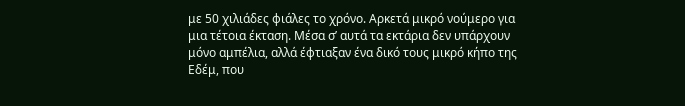με 50 χιλιάδες φιάλες το χρόνο. Αρκετά μικρό νούμερο για μια τέτοια έκταση. Μέσα σ’ αυτά τα εκτάρια δεν υπάρχουν μόνο αμπέλια, αλλά έφτιαξαν ένα δικό τους μικρό κήπο της Εδέμ, που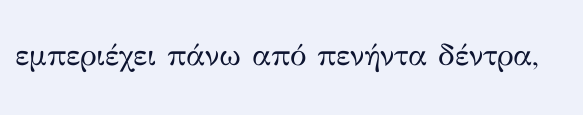εμπεριέχει πάνω από πενήντα δέντρα,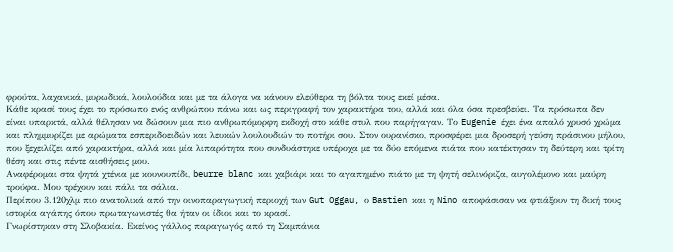φρούτα, λαχανικά, μυρωδικά, λουλούδια και με τα άλογα να κάνουν ελεύθερα τη βόλτα τους εκεί μέσα.
Κάθε κρασί τους έχει το πρόσωπο ενός ανθρώπου πάνω και ως περιγραφή τον χαρακτήρα του, αλλά και όλα όσα πρεσβεύει. Τα πρόσωπα δεν είναι υπαρκτά, αλλά θέλησαν να δώσουν μια πιο ανθρωπόμορφη εκδοχή στο κάθε στυλ που παρήγαγαν. Το Eugenie έχει ένα απαλό χρυσό χρώμα και πλημμυρίζει με αρώματα εσπεριδοειδών και λευκών λουλουδιών το ποτήρι σου. Στον ουρανίσκο, προσφέρει μια δροσερή γεύση πράσινου μήλου, που ξεχειλίζει από χαρακτήρα, αλλά και μία λιπαρότητα που συνδυάστηκε υπέροχα με τα δύο επόμενα πιάτα που κατέκτησαν τη δεύτερη και τρίτη θέση και στις πέντε αισθήσεις μου.
Αναφέρομαι στα ψητά χτένια με κουνουπίδι, beurre blanc και χαβιάρι και το αγαπημένο πιάτο με τη ψητή σελινόριζα, αυγολέμονο και μαύρη τρούφα. Μου τρέχουν και πάλι τα σάλια.
Περίπου 3.120χλμ πιο ανατολικά από την οινοπαραγωγική περιοχή των Gut Oggau, ο Bastien και η Nino αποφάσισαν να φτιάξουν τη δική τους ιστορία αγάπης όπου πρωταγωνιστές θα ήταν οι ίδιοι και το κρασί.
Γνωρίστηκαν στη Σλοβακία. Εκείνος γάλλος παραγωγός από τη Σαμπάνια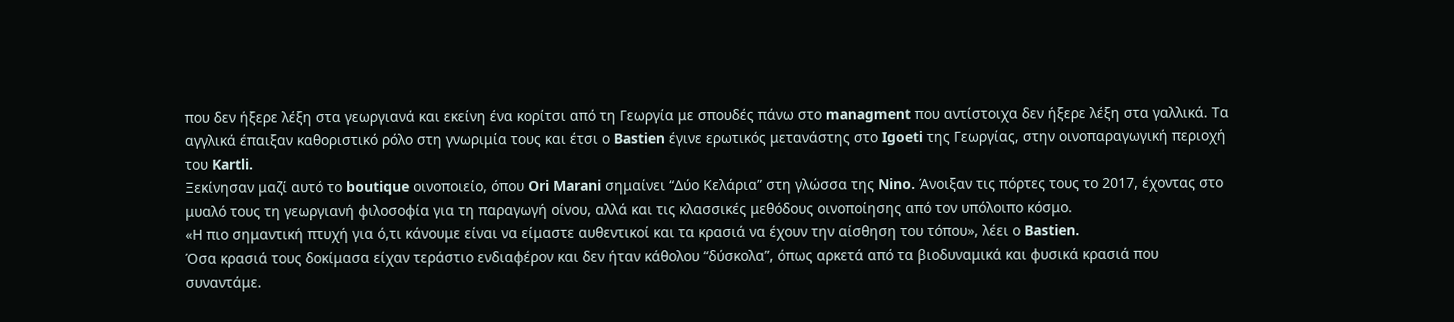που δεν ήξερε λέξη στα γεωργιανά και εκείνη ένα κορίτσι από τη Γεωργία με σπουδές πάνω στο managment που αντίστοιχα δεν ήξερε λέξη στα γαλλικά. Τα αγγλικά έπαιξαν καθοριστικό ρόλο στη γνωριμία τους και έτσι ο Bastien έγινε ερωτικός μετανάστης στο Igoeti της Γεωργίας, στην οινοπαραγωγική περιοχή του Kartli.
Ξεκίνησαν μαζί αυτό το boutique οινοποιείο, όπου Ori Marani σημαίνει “Δύο Κελάρια” στη γλώσσα της Nino. Άνοιξαν τις πόρτες τους το 2017, έχοντας στο μυαλό τους τη γεωργιανή φιλοσοφία για τη παραγωγή οίνου, αλλά και τις κλασσικές μεθόδους οινοποίησης από τον υπόλοιπο κόσμο.
«Η πιο σημαντική πτυχή για ό,τι κάνουμε είναι να είμαστε αυθεντικοί και τα κρασιά να έχουν την αίσθηση του τόπου», λέει ο Bastien.
Όσα κρασιά τους δοκίμασα είχαν τεράστιο ενδιαφέρον και δεν ήταν κάθολου “δύσκολα”, όπως αρκετά από τα βιοδυναμικά και φυσικά κρασιά που συναντάμε.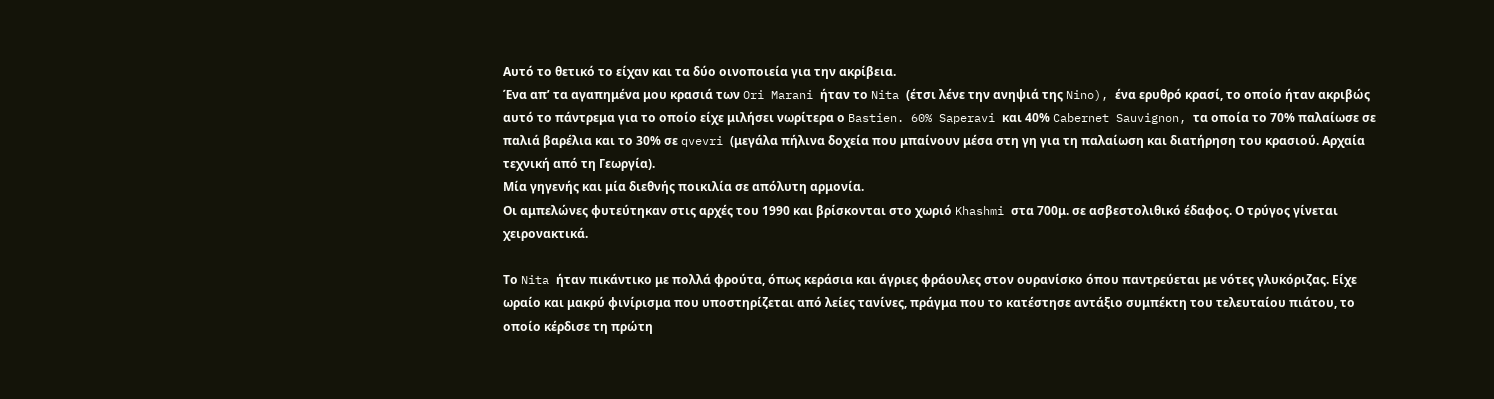Αυτό το θετικό το είχαν και τα δύο οινοποιεία για την ακρίβεια.
Ένα απ’ τα αγαπημένα μου κρασιά των Ori Marani ήταν το Nita (έτσι λένε την ανηψιά της Nino), ένα ερυθρό κρασί, το οποίο ήταν ακριβώς αυτό το πάντρεμα για το οποίο είχε μιλήσει νωρίτερα ο Bastien. 60% Saperavi και 40% Cabernet Sauvignon, τα οποία το 70% παλαίωσε σε παλιά βαρέλια και το 30% σε qvevri (μεγάλα πήλινα δοχεία που μπαίνουν μέσα στη γη για τη παλαίωση και διατήρηση του κρασιού. Αρχαία τεχνική από τη Γεωργία).
Μία γηγενής και μία διεθνής ποικιλία σε απόλυτη αρμονία.
Οι αμπελώνες φυτεύτηκαν στις αρχές του 1990 και βρίσκονται στο χωριό Khashmi στα 700μ. σε ασβεστολιθικό έδαφος. Ο τρύγος γίνεται χειρονακτικά.

Το Nita ήταν πικάντικο με πολλά φρούτα, όπως κεράσια και άγριες φράουλες στον ουρανίσκο όπου παντρεύεται με νότες γλυκόριζας. Είχε ωραίο και μακρύ φινίρισμα που υποστηρίζεται από λείες τανίνες, πράγμα που το κατέστησε αντάξιο συμπέκτη του τελευταίου πιάτου, το οποίο κέρδισε τη πρώτη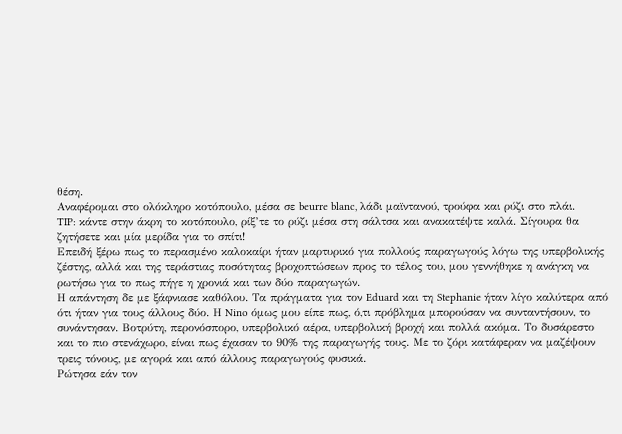θέση.
Αναφέρομαι στο ολόκληρο κοτόπουλο, μέσα σε beurre blanc, λάδι μαϊντανού, τρούφα και ρύζι στο πλάι.
TIP: κάντε στην άκρη το κοτόπουλο, ρίξ’τε το ρύζι μέσα στη σάλτσα και ανακατέψτε καλά. Σίγουρα θα ζητήσετε και μία μερίδα για το σπίτι!
Επειδή ξέρω πως το περασμένο καλοκαίρι ήταν μαρτυρικό για πολλούς παραγωγούς λόγω της υπερβολικής ζέστης, αλλά και της τεράστιας ποσότητας βροχοπτώσεων προς το τέλος του, μου γεννήθηκε η ανάγκη να ρωτήσω για το πως πήγε η χρονιά και των δύο παραγωγών.
Η απάντηση δε με ξάφνιασε καθόλου. Τα πράγματα για τον Eduard και τη Stephanie ήταν λίγο καλύτερα από ότι ήταν για τους άλλους δύο. Η Nino όμως μου είπε πως, ό,τι πρόβλημα μπορούσαν να συνταντήσουν, το συνάντησαν. Βοτρύτη, περονόσπορο, υπερβολικό αέρα, υπερβολική βροχή και πολλά ακόμα. Το δυσάρεστο και το πιο στενάχωρο, είναι πως έχασαν το 90% της παραγωγής τους. Με το ζόρι κατάφεραν να μαζέψουν τρεις τόνους, με αγορά και από άλλους παραγωγούς φυσικά.
Ρώτησα εάν τον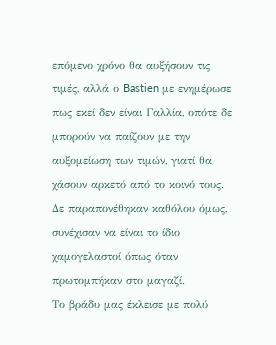επόμενο χρόνο θα αυξήσουν τις τιμές, αλλά ο Bastien με ενημέρωσε πως εκεί δεν είναι Γαλλία, οπότε δε μπορούν να παίζουν με την αυξομείωση των τιμών, γιατί θα χάσουν αρκετό από το κοινό τους. Δε παραπονέθηκαν καθόλου όμως, συνέχισαν να είναι το ίδιο χαμογελαστοί όπως όταν πρωτομπήκαν στο μαγαζί.
Το βράδυ μας έκλεισε με πολύ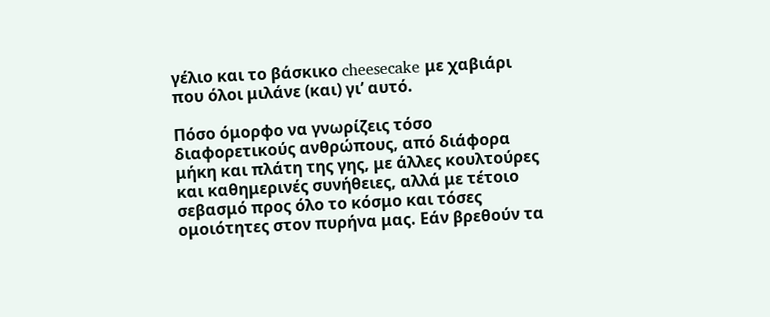γέλιο και το βάσκικο cheesecake με χαβιάρι που όλοι μιλάνε (και) γι’ αυτό.

Πόσο όμορφο να γνωρίζεις τόσο διαφορετικούς ανθρώπους, από διάφορα μήκη και πλάτη της γης, με άλλες κουλτούρες και καθημερινές συνήθειες, αλλά με τέτοιο σεβασμό προς όλο το κόσμο και τόσες ομοιότητες στον πυρήνα μας. Εάν βρεθούν τα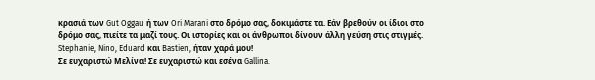κρασιά των Gut Oggau ή των Ori Marani στο δρόμο σας, δοκιμάστε τα. Εάν βρεθούν οι ίδιοι στο δρόμο σας, πιείτε τα μαζί τους. Οι ιστορίες και οι άνθρωποι δίνουν άλλη γεύση στις στιγμές.
Stephanie, Nino, Eduard και Bastien, ήταν χαρά μου!
Σε ευχαριστώ Μελίνα! Σε ευχαριστώ και εσένα Gallina.